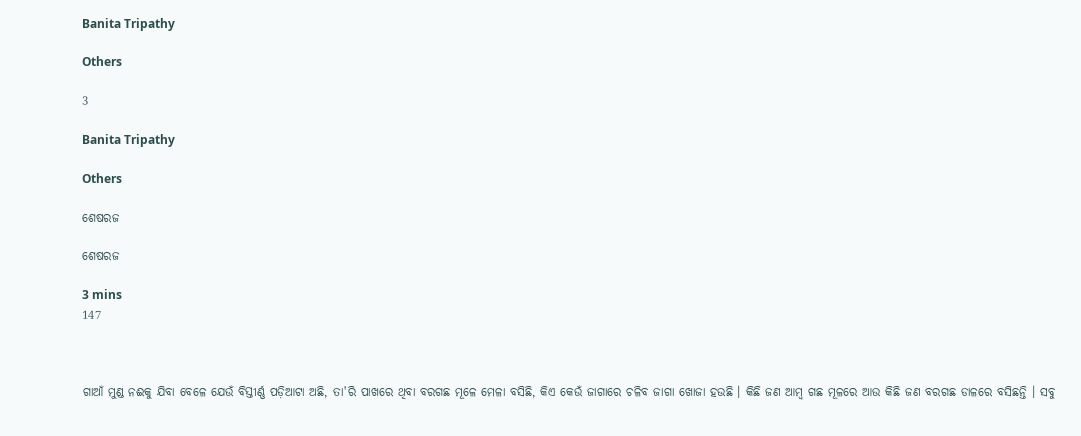Banita Tripathy

Others

3

Banita Tripathy

Others

ଶେଷରଜ

ଶେଷରଜ

3 mins
147



ଗାଆଁ ମୁଣ୍ଡ ନଈକୁ ଯିବା ବେଳେ ଯେଉଁ ବିସ୍ତୀର୍ଣ୍ଣ ପଡ଼ିଆଟା ଅଛି, ତା'ରି ପାଖରେ ଥିବା ବରଗଛ ମୂଳେ ମେଳା ବସିଛି, କିଏ କେଉଁ ଜାଗାରେ ଚଳିବ ଜାଗା ଖୋଜା ହଉଛି । କିଛି ଜଣ ଆମ୍ବ ଗଛ ମୂଳରେ ଆଉ କିଛି ଜଣ ବରଗଛ ଡାଳରେ ବସିଛନ୍ତି । ସବୁ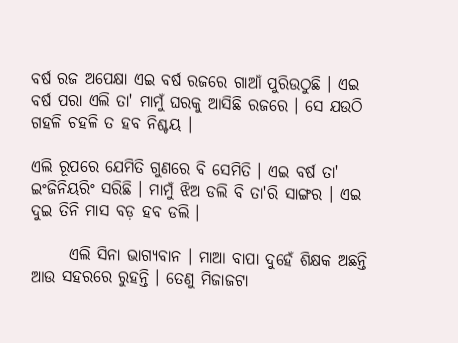ବର୍ଷ ରଜ ଅପେକ୍ଷା ଏଇ ବର୍ଷ ରଜରେ ଗାଆଁ ପୁରିଉଠୁଛି । ଏଇ ବର୍ଷ ପରା ଏଲି ତା' ମାମୁଁ ଘରକୁ ଆସିଛି ରଜରେ । ସେ ଯଉଠି ଗହଳି ଚହଳି ତ ହବ ନିଶ୍ଚୟ ।

ଏଲି ରୂପରେ ଯେମିତି ଗୁଣରେ ବି ସେମିତି । ଏଇ ବର୍ଷ ତା' ଇଂଜିନିୟରିଂ ସରିଛି । ମାମୁଁ ଝିଅ ଡଲି ବି ତା'ରି ସାଙ୍ଗର । ଏଇ ଦୁଇ ତିନି ମାସ ବଡ଼ ହବ ଡଲି ।

      ଏଲି ସିନା ଭାଗ୍ୟବାନ । ମାଆ ବାପା ଦୁହେଁ ଶିକ୍ଷକ ଅଛନ୍ତି ଆଉ ସହରରେ ରୁହନ୍ତି । ତେଣୁ ମିଜାଜଟା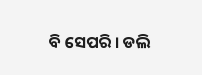ବି ସେପରି । ଡଲି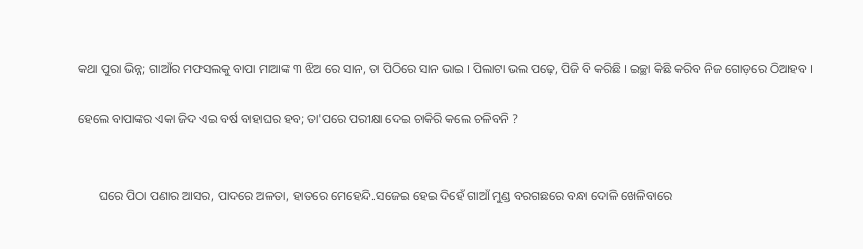କଥା ପୁରା ଭିନ୍ନ; ଗାଆଁର ମଫସଲକୁ ବାପା ମାଆଙ୍କ ୩ ଝିଅ ରେ ସାନ, ତା ପିଠିରେ ସାନ ଭାଇ । ପିଲାଟା ଭଲ ପଢ଼େ, ପିଜି ବି କରିଛି । ଇଚ୍ଛା କିଛି କରିବ ନିଜ ଗୋଡ଼ରେ ଠିଆହବ ।

ହେଲେ ବାପାଙ୍କର ଏକା ଜିଦ ଏଇ ବର୍ଷ ବାହାଘର ହବ; ତା'ପରେ ପରୀକ୍ଷା ଦେଇ ଚାକିରି କଲେ ଚଳିବନି ?


       ଘରେ ପିଠା ପଣାର ଆସର, ପାଦରେ ଅଳତା, ହାତରେ ମେହେନ୍ଦି..ସଜେଇ ହେଇ ଦିହେଁ ଗାଆଁ ମୁଣ୍ଡ ବରଗଛରେ ବନ୍ଧା ଦୋଳି ଖେଳିବାରେ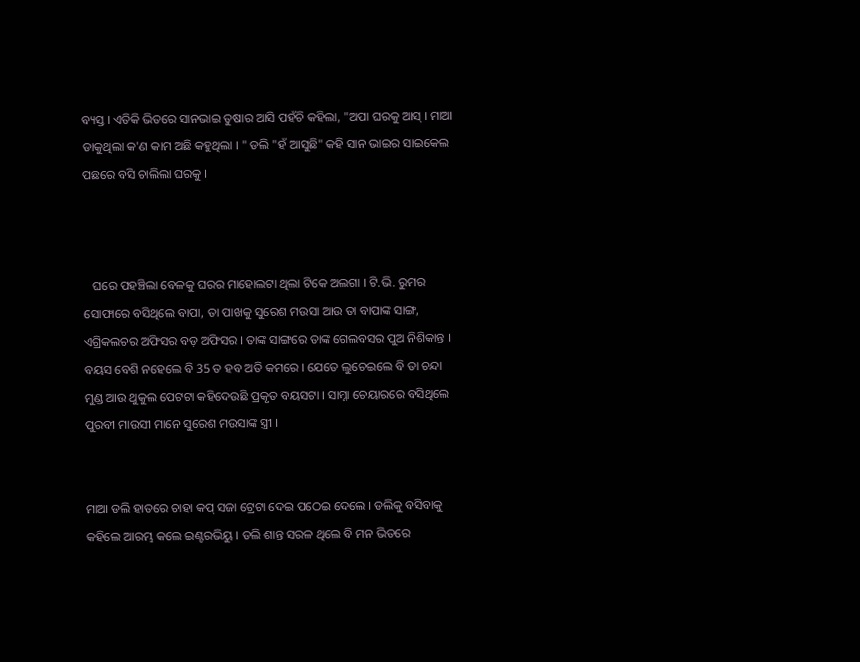ବ୍ୟସ୍ତ । ଏତିକି ଭିତରେ ସାନଭାଇ ତୁଷାର ଆସି ପହଁଚି କହିଲା, "ଅପା ଘରକୁ ଆସ୍ । ମାଆ ଡାକୁଥିଲା କ'ଣ କାମ ଅଛି କହୁଥିଲା । " ଡଲି "ହଁ ଆସୁଛି" କହି ସାନ ଭାଇର ସାଇକେଲ ପଛରେ ବସି ଚାଲିଲା ଘରକୁ ।



   ଘରେ ପହଞ୍ଚିଲା ବେଳକୁ ଘରର ମାହୋଲଟା ଥିଲା ଟିକେ ଅଲଗା । ଟି.ଭି. ରୁମର ସୋଫାରେ ବସିଥିଲେ ବାପା, ତା ପାଖକୁ ସୁରେଶ ମଉସା ଆଉ ତା ବାପାଙ୍କ ସାଙ୍ଗ, ଏଗ୍ରିକଲଚର ଅଫିସର ବଡ଼ ଅଫିସର । ତାଙ୍କ ସାଙ୍ଗରେ ତାଙ୍କ ଗେଲବସର ପୁଅ ନିଶିକାନ୍ତ । ବୟସ ବେଶି ନହେଲେ ବି 35 ତ ହବ ଅତି କମରେ । ଯେତେ ଲୁଚେଇଲେ ବି ତା ଚନ୍ଦା ମୁଣ୍ଡ ଆଉ ଥୁକୁଲ ପେଟଟା କହିଦେଉଛି ପ୍ରକୃତ ବୟସଟା । ସାମ୍ନା ଚେୟାରରେ ବସିଥିଲେ ପୁରବୀ ମାଉସୀ ମାନେ ସୁରେଶ ମଉସାଙ୍କ ସ୍ତ୍ରୀ ।


ମାଆ ଡଲି ହାତରେ ଚାହା କପ୍ ସଜା ଟ୍ରେଟା ଦେଇ ପଠେଇ ଦେଲେ । ଡଲିକୁ ବସିବାକୁ କହିଲେ ଆରମ୍ଭ କଲେ ଇଣ୍ଟରଭିୟୁ । ଡଲି ଶାନ୍ତ ସରଳ ଥିଲେ ବି ମନ ଭିତରେ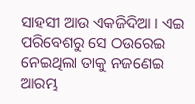ସାହସୀ ଆଉ ଏକଜିଦିଆ । ଏଇ ପରିବେଶରୁ ସେ ଠଉରେଇ ନେଇଥିଲା ତାକୁ ନଜଣେଇ ଆରମ୍ଭ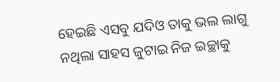ହେଇଛି ଏସବୁ ଯଦିଓ ତାକୁ ଭଲ ଲାଗୁ ନଥିଲା ସାହସ ଜୁଟାଇ ନିଜ ଇଚ୍ଛାକୁ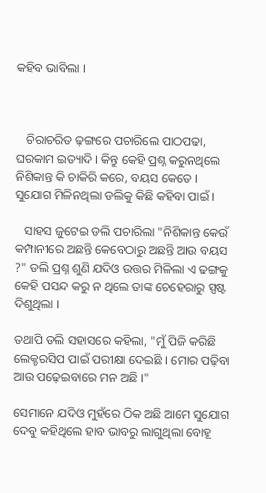କହିବ ଭାବିଲା ।



   ଚିରାଚରିତ ଢ଼ଙ୍ଗରେ ପଚାରିଲେ ପାଠପଢା, ଘରକାମ ଇତ୍ୟାଦି । କିନ୍ତୁ କେହି ପ୍ରଶ୍ନ କରୁନଥିଲେ ନିଶିକାନ୍ତ କି ଚାକିରି କରେ, ବୟସ କେତେ । ସୁଯୋଗ ମିଳିନଥିଲା ଡଲିକୁ କିଛି କହିବା ପାଇଁ ।

   ସାହସ ଜୁଟେଇ ଡଲି ପଚାରିଲା "ନିଶିକାନ୍ତ କେଉଁ କମ୍ପାନୀରେ ଅଛନ୍ତି କେବେଠାରୁ ଅଛନ୍ତି ଆଉ ବୟସ ?" ଡଲି ପ୍ରଶ୍ନ ଶୁଣି ଯଦିଓ ଉତ୍ତର ମିଳିଲା ଏ ଢଙ୍ଗକୁ କେହି ପସନ୍ଦ କରୁ ନ ଥିଲେ ତାଙ୍କ ଚେହେରାରୁ ସ୍ପଷ୍ଟ ଦିଶୁଥିଲା ।

ତଥାପି ଡଲି ସହାସରେ କହିଲା, "ମୁଁ ପିଜି କରିଛି ଲେକ୍ଚରସିପ ପାଇଁ ପରୀକ୍ଷା ଦେଇଛି । ମୋର ପଢ଼ିବା ଆଉ ପଢ଼େଇବାରେ ମନ ଅଛି ।"

ସେମାନେ ଯଦିଓ ମୁହଁରେ ଠିକ ଅଛି ଆମେ ସୁଯୋଗ ଦେବୁ କହିଥିଲେ ହାବ ଭାବରୁ ଲାଗୁଥିଲା ବୋହୂ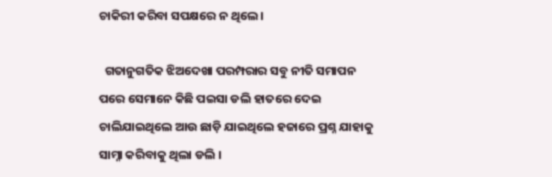ଚାକିରୀ କରିବା ସପକ୍ଷରେ ନ ଥିଲେ ।

  ଗତାନୁଗତିକ ଝିଅଦେଖା ପରମ୍ପରାର ସବୁ ନୀତି ସମାପନ ପରେ ସେମାନେ କିଛି ପଇସା ଡଲି ହାତରେ ଦେଇ ଚାଲିଯାଇଥିଲେ ଆଉ ଛାଡ଼ି ଯାଇଥିଲେ ହଜାରେ ପ୍ରଶ୍ନ ଯାହାକୁ ସାମ୍ନା କରିବାକୁ ଥିଲା ଡଲି ।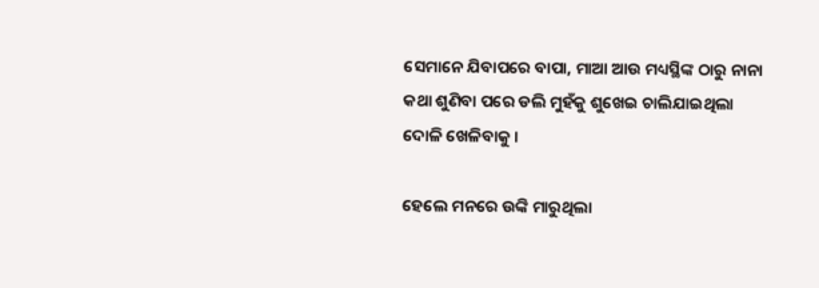ସେମାନେ ଯିବାପରେ ବାପା, ମାଆ ଆଉ ମଧ୍ୟସ୍ଥିଙ୍କ ଠାରୁ ନାନା କଥା ଶୁଣିବା ପରେ ଡଲି ମୁହଁକୁ ଶୁଖେଇ ଚାଲିଯାଇଥିଲା ଦୋଳି ଖେଳିବାକୁ ।

ହେଲେ ମନରେ ଉଙ୍କି ମାରୁଥିଲା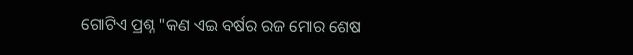ଗୋଟିଏ ପ୍ରଶ୍ନ "କଣ ଏଇ ବର୍ଷର ରଜ ମୋର ଶେଷ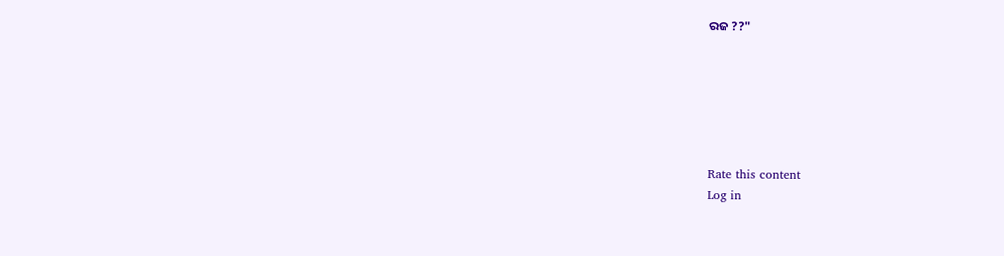ରଜ ??"






Rate this content
Log in